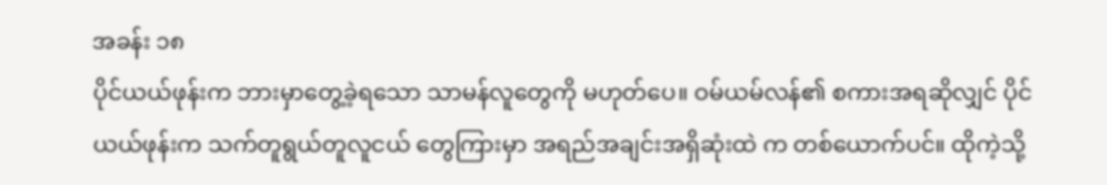အခန်း ၁၈
ပိုင်ယယ်ဖုန်းက ဘားမှာတွေ့ခဲ့ရသော သာမန်လူတွေကို မဟုတ်ပေ။ ဝမ်ယမ်လန်၏ စကားအရဆိုလျှင် ပိုင်ယယ်ဖုန်းက သက်တူရွယ်တူလူငယ် တွေကြားမှာ အရည်အချင်းအရှိဆုံးထဲ က တစ်ယောက်ပင်။ ထိုကဲ့သို့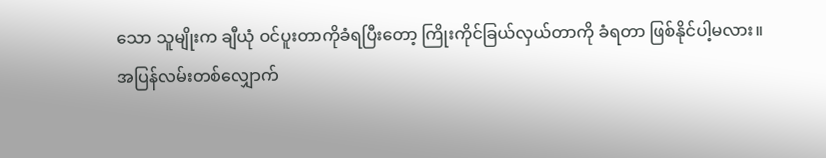သော သူမျိုးက ချီယုံ ဝင်ပူးတာကိုခံရပြီးတော့ ကြိုးကိုင်ခြယ်လှယ်တာကို ခံရတာ ဖြစ်နိုင်ပါ့မလား။
အပြန်လမ်းတစ်လျှောက်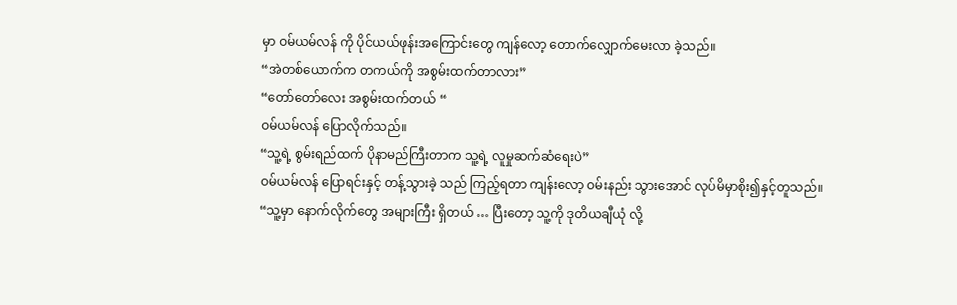မှာ ဝမ်ယမ်လန် ကို ပိုင်ယယ်ဖုန်းအကြောင်းတွေ ကျန်လော့ တောက်လျှောက်မေးလာ ခဲ့သည်။
“အဲတစ်ယောက်က တကယ်ကို အစွမ်းထက်တာလား”
“တော်တော်လေး အစွမ်းထက်တယ် “
ဝမ်ယမ်လန် ပြောလိုက်သည်။
“သူ့ရဲ့ စွမ်းရည်ထက် ပိုနာမည်ကြီးတာက သူ့ရဲ့ လူမှုဆက်ဆံရေးပဲ”
ဝမ်ယမ်လန် ပြောရင်းနှင့် တန့်သွားခဲ့ သည် ကြည့်ရတာ ကျန်းလော့ ဝမ်းနည်း သွားအောင် လုပ်မိမှာစိုး၍နှင့်တူသည်။
“သူ့မှာ နောက်လိုက်တွေ အများကြီး ရှိတယ် … ပြီးတော့ သူ့ကို ဒုတိယချီယုံ လို့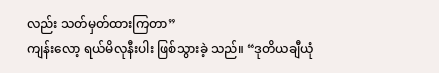လည်း သတ်မှတ်ထားကြတာ”
ကျန်းလော့ ရယ်မိလုနီးပါး ဖြစ်သွားခဲ့ သည်။ “ဒုတိယချီယုံ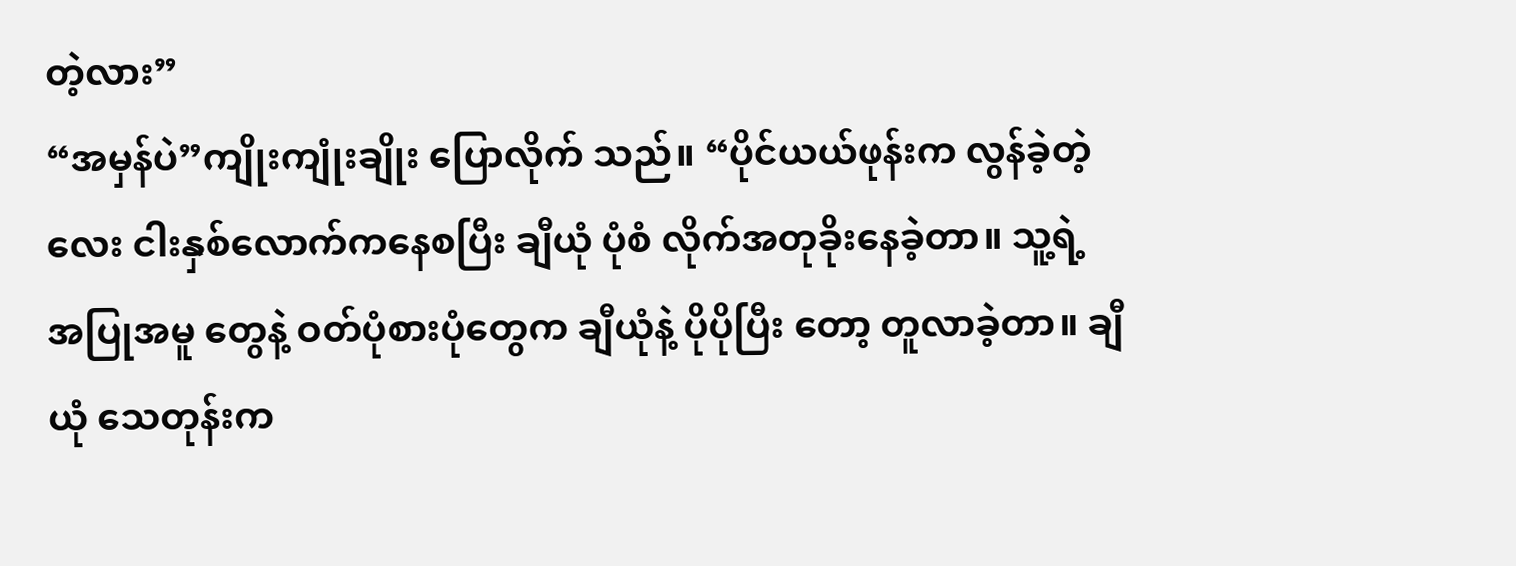တဲ့လား”
“အမှန်ပဲ”ကျိုးကျုံးချိုး ပြောလိုက် သည်။ “ပိုင်ယယ်ဖုန်းက လွန်ခဲ့တဲ့ လေး ငါးနှစ်လောက်ကနေစပြီး ချီယုံ ပုံစံ လိုက်အတုခိုးနေခဲ့တာ။ သူ့ရဲ့ အပြုအမူ တွေနဲ့ ဝတ်ပုံစားပုံတွေက ချီယုံနဲ့ ပိုပိုပြီး တော့ တူလာခဲ့တာ။ ချီယုံ သေတုန်းက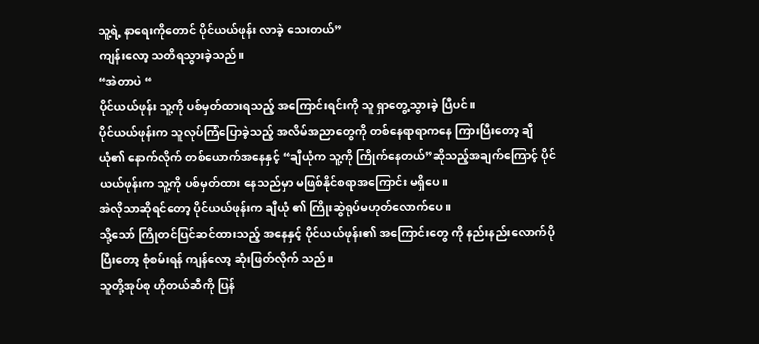သူ့ရဲ့ နာရေးကိုတောင် ပိုင်ယယ်ဖုန်း လာခဲ့ သေးတယ်”
ကျန်းလော့ သတိရသွားခဲ့သည်။
“အဲတာပဲ “
ပိုင်ယယ်ဖုန်း သူ့ကို ပစ်မှတ်ထားရသည့် အကြောင်းရင်းကို သူ ရှာတွေ့သွားခဲ့ ပြီပင်။
ပိုင်ယယ်ဖုန်းက သူလုပ်ကြံပြောခဲ့သည့် အလိမ်အညာတွေကို တစ်နေရာရာကနေ ကြားပြီးတော့ ချီယုံ၏ နောက်လိုက် တစ်ယောက်အနေနှင့် “ချီယုံက သူ့ကို ကြိုက်နေတယ်”ဆိုသည့်အချက်ကြောင့် ပိုင်ယယ်ဖုန်းက သူ့ကို ပစ်မှတ်ထား နေသည်မှာ မဖြစ်နိုင်စရာအကြောင်း မရှိပေ။
အဲလိုသာဆိုရင်တော့ ပိုင်ယယ်ဖုန်းက ချီယုံ ၏ ကြိုးဆွဲရုပ်မဟုတ်လောက်ပေ။
သို့သော် ကြိုတင်ပြင်ဆင်ထားသည့် အနေနှင့် ပိုင်ယယ်ဖုန်း၏ အကြောင်းတွေ ကို နည်းနည်းလောက်ပိုပြီးတော့ စုံစမ်းရန် ကျန်လော့ ဆုံးဖြတ်လိုက် သည်။
သူတို့အုပ်စု ဟိုတယ်ဆီကို ပြန်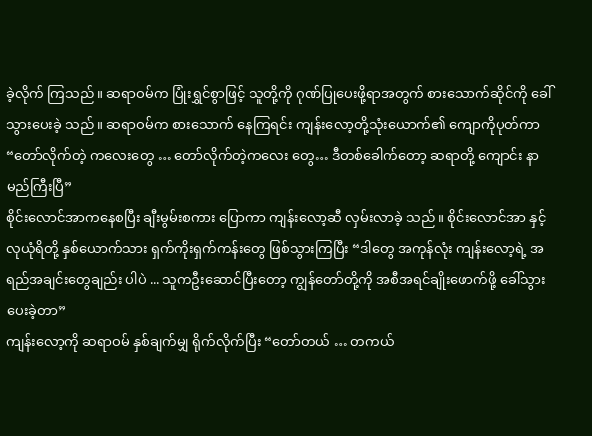ခဲ့လိုက် ကြသည်။ ဆရာဝမ်က ပြုံးရွှင်စွာဖြင့် သူတို့ကို ဂုဏ်ပြုပေးဖို့ရာအတွက် စားသောက်ဆိုင်ကို ခေါ်သွားပေးခဲ့ သည်။ ဆရာဝမ်က စားသောက် နေကြရင်း ကျန်းလော့တို့သုံးယောက်၏ ကျောကိုပုတ်ကာ “တော်လိုက်တဲ့ ကလေးတွေ … တော်လိုက်တဲ့ကလေး တွေ… ဒီတစ်ခေါက်တော့ ဆရာတို့ ကျောင်း နာမည်ကြီးပြီ”
စိုင်းလောင်အာကနေစပြီး ချီးမွမ်းစကား ပြောကာ ကျန်းလော့ဆီ လှမ်းလာခဲ့ သည်။ စိုင်းလောင်အာ နှင့် လုယုံရိတို့ နှစ်ယောက်သား ရှက်ကိုးရှက်ကန်းတွေ ဖြစ်သွားကြပြီး “ဒါတွေ အကုန်လုံး ကျန်းလော့ရဲ့ အရည်အချင်းတွေချည်း ပါပဲ ... သူကဦးဆောင်ပြီးတော့ ကျွန်တော်တို့ကို အစီအရင်ချိုးဖောက်ဖို့ ခေါ်သွားပေးခဲ့တာ”
ကျန်းလော့ကို ဆရာဝမ် နှစ်ချက်မျှ ရိုက်လိုက်ပြီး “တော်တယ် … တကယ်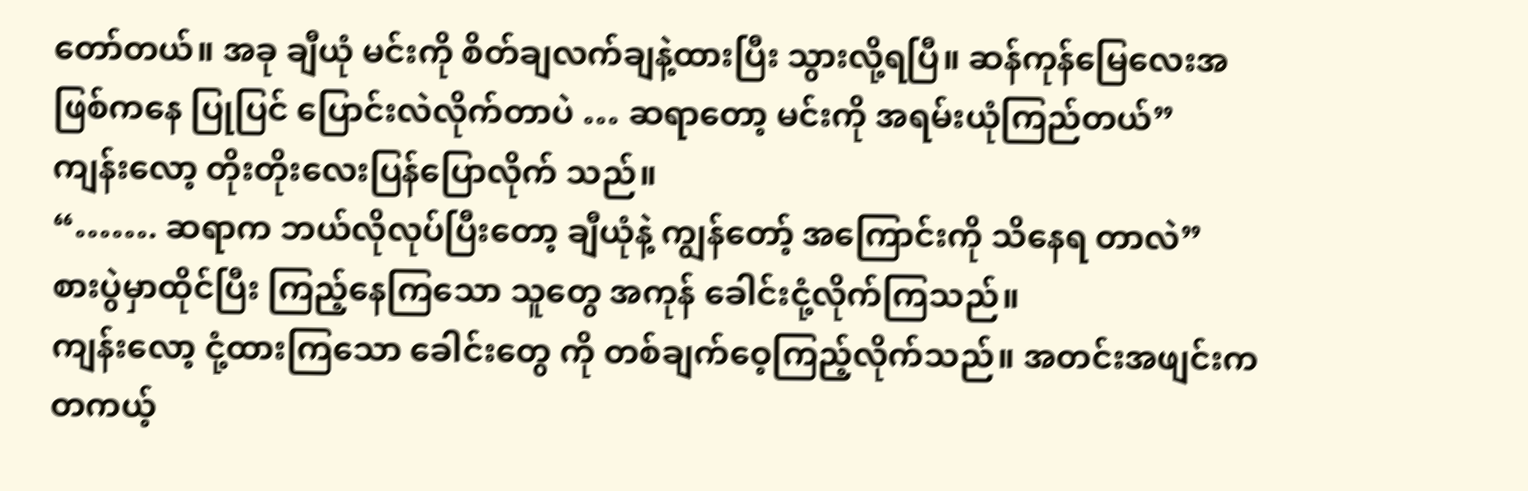တော်တယ်။ အခု ချီယုံ မင်းကို စိတ်ချလက်ချနဲ့ထားပြီး သွားလို့ရပြီ။ ဆန်ကုန်မြေလေးအဖြစ်ကနေ ပြုပြင် ပြောင်းလဲလိုက်တာပဲ … ဆရာတော့ မင်းကို အရမ်းယုံကြည်တယ်”
ကျန်းလော့ တိုးတိုးလေးပြန်ပြောလိုက် သည်။
“……. ဆရာက ဘယ်လိုလုပ်ပြီးတော့ ချီယုံနဲ့ ကျွန်တော့် အကြောင်းကို သိနေရ တာလဲ”
စားပွဲမှာထိုင်ပြီး ကြည့်နေကြသော သူတွေ အကုန် ခေါင်းငုံ့လိုက်ကြသည်။
ကျန်းလော့ ငုံ့ထားကြသော ခေါင်းတွေ ကို တစ်ချက်ဝေ့ကြည့်လိုက်သည်။ အတင်းအဖျင်းက တကယ့်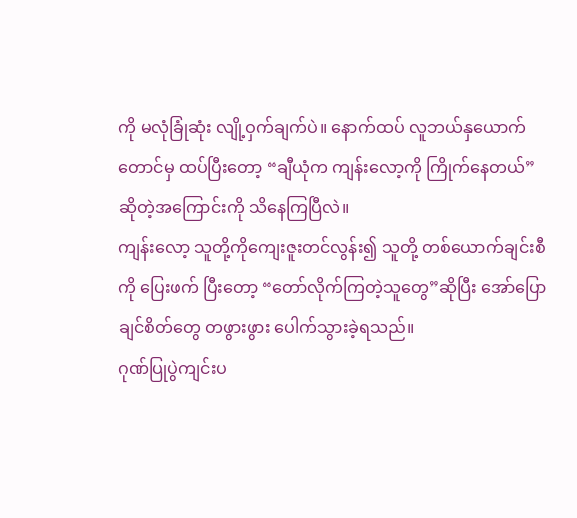ကို မလုံခြုံဆုံး လျို့ဝှက်ချက်ပဲ။ နောက်ထပ် လူဘယ်နှယောက်တောင်မှ ထပ်ပြီးတော့ “ချီယုံက ကျန်းလော့ကို ကြိုက်နေတယ်”ဆိုတဲ့အကြောင်းကို သိနေကြပြီလဲ။
ကျန်းလော့ သူတို့ကိုကျေးဇူးတင်လွန်း၍ သူတို့ တစ်ယောက်ချင်းစီကို ပြေးဖက် ပြီးတော့ “တော်လိုက်ကြတဲ့သူတွေ”ဆိုပြီး အော်ပြောချင်စိတ်တွေ တဖွားဖွား ပေါက်သွားခဲ့ရသည်။
ဂုဏ်ပြုပွဲကျင်းပ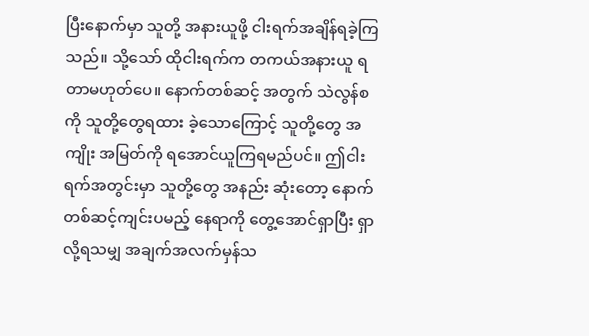ပြီးနောက်မှာ သူတို့ အနားယူဖို့ ငါးရက်အချိန်ရခဲ့ကြသည်။ သို့သော် ထိုငါးရက်က တကယ်အနားယူ ရတာမဟုတ်ပေ။ နောက်တစ်ဆင့် အတွက် သဲလွန်စကို သူတို့တွေရထား ခဲ့သောကြောင့် သူတို့တွေ အကျိုး အမြတ်ကို ရအောင်ယူကြရမည်ပင်။ ဤငါးရက်အတွင်းမှာ သူတို့တွေ အနည်း ဆုံးတော့ နောက်တစ်ဆင့်ကျင်းပမည့် နေရာကို တွေ့အောင်ရှာပြီး ရှာလို့ရသမျှ အချက်အလက်မှန်သ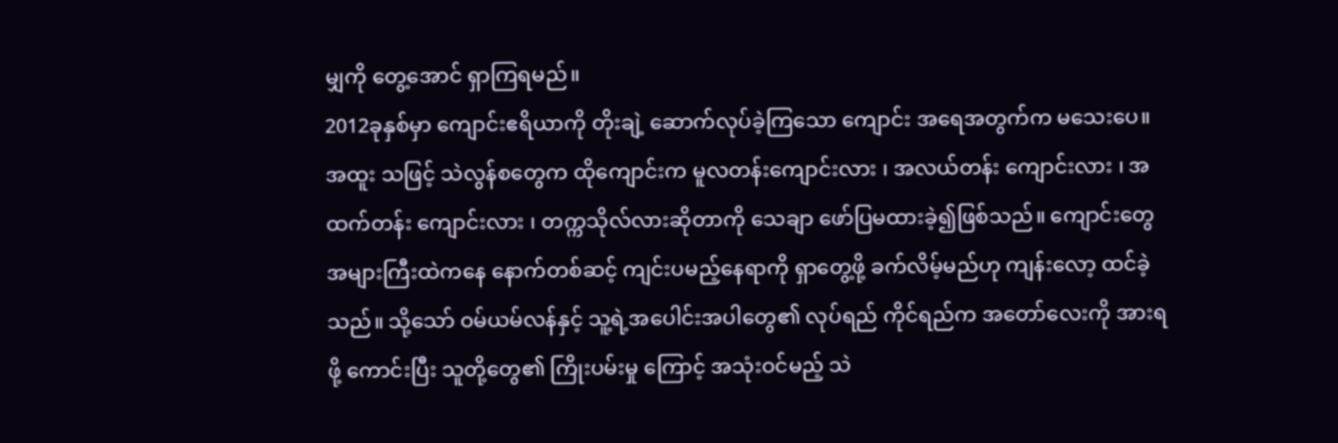မျှကို တွေ့အောင် ရှာကြရမည်။
2012ခုနှစ်မှာ ကျောင်းဧရိယာကို တိုးချဲ့ ဆောက်လုပ်ခဲ့ကြသော ကျောင်း အရေအတွက်က မသေးပေ။ အထူး သဖြင့် သဲလွန်စတွေက ထိုကျောင်းက မူလတန်းကျောင်းလား ၊ အလယ်တန်း ကျောင်းလား ၊ အထက်တန်း ကျောင်းလား ၊ တက္ကသိုလ်လားဆိုတာကို သေချာ ဖော်ပြမထားခဲ့၍ဖြစ်သည်။ ကျောင်းတွေအများကြီးထဲကနေ နောက်တစ်ဆင့် ကျင်းပမည့်နေရာကို ရှာတွေ့ဖို့ ခက်လိမ့်မည်ဟု ကျန်းလော့ ထင်ခဲ့သည်။ သို့သော် ဝမ်ယမ်လန်နှင့် သူ့ရဲ့အပေါင်းအပါတွေ၏ လုပ်ရည် ကိုင်ရည်က အတော်လေးကို အားရဖို့ ကောင်းပြီး သူတို့တွေ၏ ကြိုးပမ်းမှု ကြောင့် အသုံးဝင်မည့် သဲ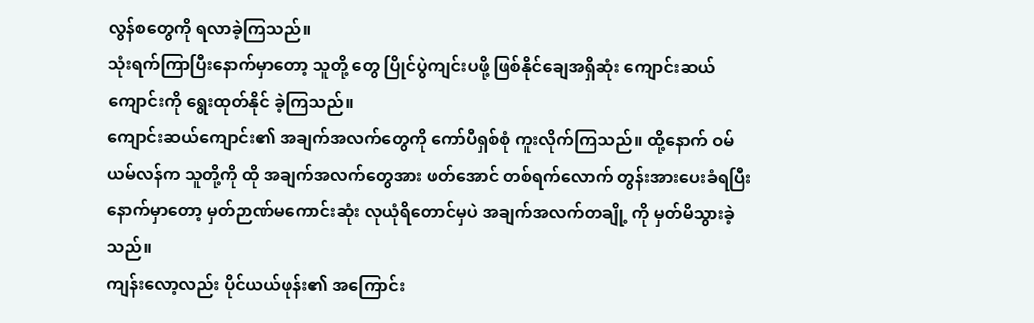လွန်စတွေကို ရလာခဲ့ကြသည်။
သုံးရက်ကြာပြီးနောက်မှာတော့ သူတို့ တွေ ပြိုင်ပွဲကျင်းပဖို့ ဖြစ်နိုင်ချေအရှိဆုံး ကျောင်းဆယ်ကျောင်းကို ရွေးထုတ်နိုင် ခဲ့ကြသည်။
ကျောင်းဆယ်ကျောင်း၏ အချက်အလက်တွေကို ကော်ပီရှစ်စုံ ကူးလိုက်ကြသည်။ ထို့နောက် ဝမ်ယမ်လန်က သူတို့ကို ထို အချက်အလက်တွေအား ဖတ်အောင် တစ်ရက်လောက် တွန်းအားပေးခံရပြီး နောက်မှာတော့ မှတ်ဉာဏ်မကောင်းဆုံး လုယုံရိတောင်မှပဲ အချက်အလက်တချို့ ကို မှတ်မိသွားခဲ့သည်။
ကျန်းလော့လည်း ပိုင်ယယ်ဖုန်း၏ အကြောင်း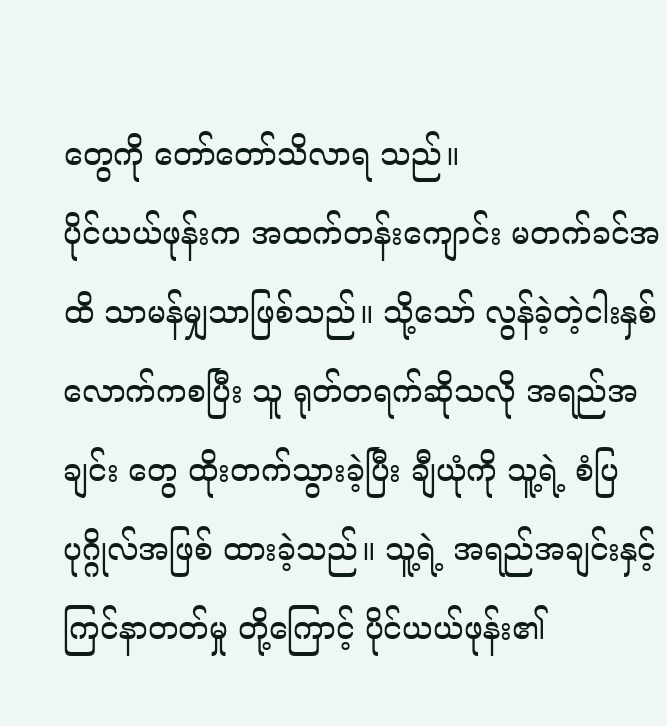တွေကို တော်တော်သိလာရ သည်။
ပိုင်ယယ်ဖုန်းက အထက်တန်းကျောင်း မတက်ခင်အထိ သာမန်မျှသာဖြစ်သည်။ သို့သော် လွန်ခဲ့တဲ့ငါးနှစ်လောက်ကစပြီး သူ ရုတ်တရက်ဆိုသလို အရည်အချင်း တွေ ထိုးတက်သွားခဲ့ပြီး ချီယုံကို သူ့ရဲ့ စံပြပုဂ္ဂိုလ်အဖြစ် ထားခဲ့သည်။ သူ့ရဲ့ အရည်အချင်းနှင့် ကြင်နာတတ်မှု တို့ကြောင့် ပိုင်ယယ်ဖုန်း၏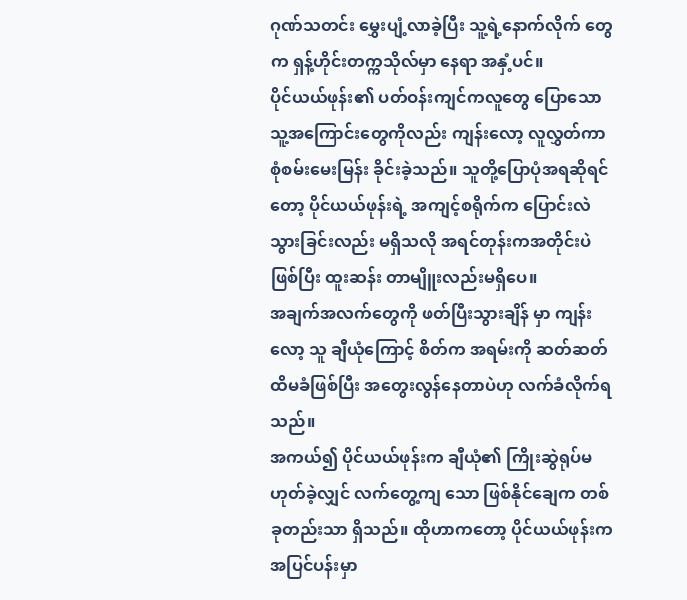ဂုဏ်သတင်း မွှေးပျံ့လာခဲ့ပြီး သူ့ရဲ့နောက်လိုက် တွေက ရှန့်ဟိုင်းတက္ကသိုလ်မှာ နေရာ အနှံ့ပင်။
ပိုင်ယယ်ဖုန်း၏ ပတ်ဝန်းကျင်ကလူတွေ ပြောသော သူ့အကြောင်းတွေကိုလည်း ကျန်းလော့ လူလွှတ်ကာ စုံစမ်းမေးမြန်း ခိုင်းခဲ့သည်။ သူတို့ပြောပုံအရဆိုရင် တော့ ပိုင်ယယ်ဖုန်းရဲ့ အကျင့်စရိုက်က ပြောင်းလဲသွားခြင်းလည်း မရှိသလို အရင်တုန်းကအတိုင်းပဲဖြစ်ပြီး ထူးဆန်း တာမျိူးလည်းမရှိပေ။
အချက်အလက်တွေကို ဖတ်ပြီးသွားချိန် မှာ ကျန်းလော့ သူ ချီယုံကြောင့် စိတ်က အရမ်းကို ဆတ်ဆတ်ထိမခံဖြစ်ပြီး အတွေးလွန်နေတာပဲဟု လက်ခံလိုက်ရ သည်။
အကယ်၍ ပိုင်ယယ်ဖုန်းက ချီယုံ၏ ကြိုးဆွဲရုပ်မဟုတ်ခဲ့လျှင် လက်တွေ့ကျ သော ဖြစ်နိုင်ချေက တစ်ခုတည်းသာ ရှိသည်။ ထိုဟာကတော့ ပိုင်ယယ်ဖုန်းက အပြင်ပန်းမှာ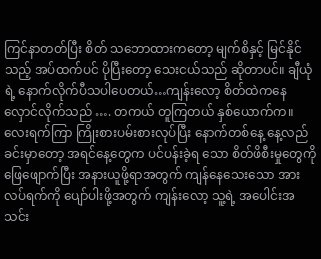ကြင်နာတတ်ပြီး စိတ် သဘောထားကတော့ မျက်စိနှင့် မြင်နိုင်သည့် အပ်ထက်ပင် ပိုပြီးတော့ သေးငယ်သည် ဆိုတာပင်။ ချီယုံရဲ့ နောက်လိုက်ပီသပါပေတယ်…ကျန်းလော့ စိတ်ထဲကနေ လှောင်လိုက်သည် …. တကယ် တူကြတယ် နှစ်ယောက်က။
လေးရက်ကြာ ကြိုးစားပမ်းစားလုပ်ပြီး နောက်တစ်နေ့ နေ့လည်ခင်းမှာတော့ အရင်နေ့တွေက ပင်ပန်းခဲ့ရ သော စိတ်ဖိစီးမှုတွေကို ဖြေဖျောက်ပြီး အနားယူဖို့ရာအတွက် ကျန်နေသေးသော အားလပ်ရက်ကို ပျော်ပါးဖို့အတွက် ကျန်းလော့ သူ့ရဲ့ အပေါင်းအသင်း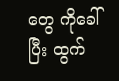တွေ ကိုခေါ်ပြီး ထွက်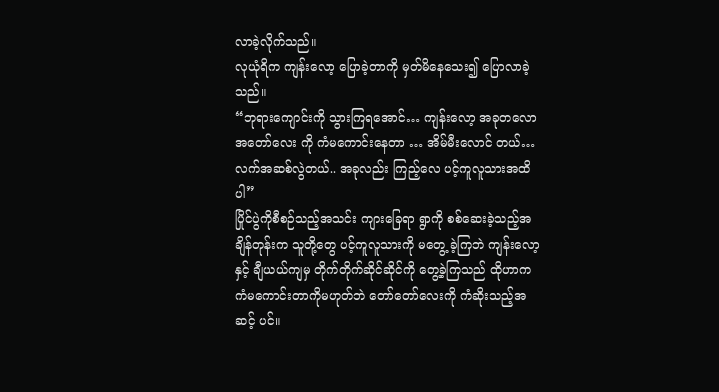လာခဲ့လိုက်သည်။
လုယုံရိက ကျန်းလော့ ပြောခဲ့တာကို မှတ်မိနေသေး၍ ပြောလာခဲ့သည်။
“ဘုရားကျောင်းကို သွားကြရအောင်… ကျန်းလော့ အခုတလော အတော်လေး ကို ကံမကောင်းနေတာ … အိမ်မီးလောင် တယ်…လက်အဆစ်လွဲတယ်.. အခုလည်း ကြည့်လေ ပင့်ကူလူသားအထိပါ”
ပြိုင်ပွဲကိုစီစဉ်သည့်အသင်း ကျားခြေရာ ရွာကို စစ်ဆေးခဲ့သည့်အချိန်တုန်းက သူတို့တွေ ပင့်ကူလူသားကို မတွေ့ ခဲ့ကြဘဲ ကျန်းလော့နှင့် ချီယယ်ကျမှ တိုက်တိုက်ဆိုင်ဆိုင်ကို တွေ့ခဲ့ကြသည် ထိုဟာက ကံမကောင်းတာကိုမဟုတ်ဘဲ တော်တော်လေးကို ကံဆိုးသည့်အဆင့် ပင်။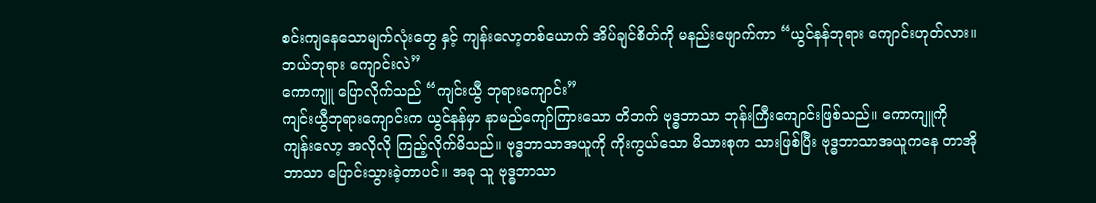စင်းကျနေသောမျက်လုံးတွေ နှင့် ကျန်းလော့တစ်ယောက် အိပ်ချင်စိတ်ကို မနည်းဖျောက်ကာ “ယွင်နန်ဘုရား ကျောင်းဟုတ်လား။ ဘယ်ဘုရား ကျောင်းလဲ”
ကောကျူ ပြောလိုက်သည် “ကျင်းယွီ ဘုရားကျောင်း”
ကျင်းယွီဘုရားကျောင်းက ယွင်နန်မှာ နာမည်ကျော်ကြားသော တိဘက် ဗုဒ္ဓဘာသာ ဘုန်းကြီးကျောင်းဖြစ်သည်။ ကောကျူကို ကျန်းလော့ အလိုလို ကြည့်လိုက်မိသည်။ ဗုဒ္ဓဘာသာအယူကို ကိုးကွယ်သော မိသားစုက သားဖြစ်ပြီး ဗုဒ္ဓဘာသာအယူကနေ တာအိုဘာသာ ပြောင်းသွားခဲ့တာပင်။ အခု သူ ဗုဒ္ဓဘာသာ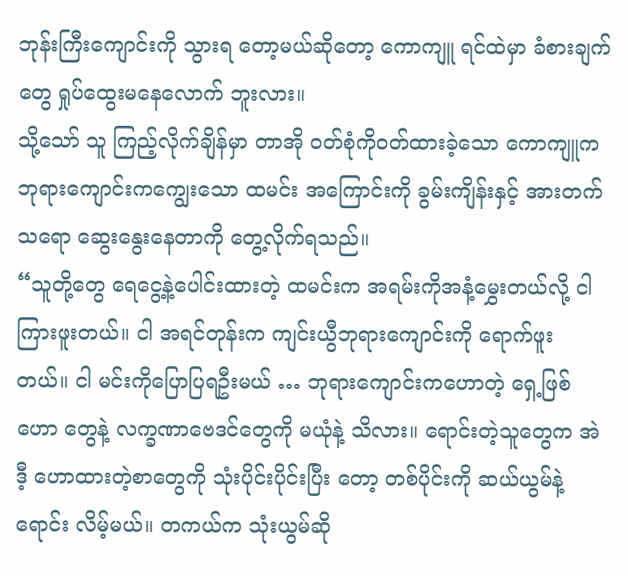ဘုန်းကြီးကျောင်းကို သွားရ တော့မယ်ဆိုတော့ ကောကျူ ရင်ထဲမှာ ခံစားချက်တွေ ရှုပ်ထွေးမနေလောက် ဘူးလား။
သို့သော် သူ ကြည့်လိုက်ချိန်မှာ တာအို ဝတ်စုံကိုဝတ်ထားခဲ့သော ကောကျူက ဘုရားကျောင်းကကျွေးသော ထမင်း အကြောင်းကို ခွမ်းကျိန်းနှင့် အားတက်သရော ဆွေးနွေးနေတာကို တွေ့လိုက်ရသည်။
“သူတို့တွေ ရေငွေ့နဲ့ပေါင်းထားတဲ့ ထမင်းက အရမ်းကိုအနံ့မွှေးတယ်လို့ ငါ ကြားဖူးတယ်။ ငါ အရင်တုန်းက ကျင်းယွီဘုရားကျောင်းကို ရောက်ဖူး တယ်။ ငါ မင်းကိုပြောပြရဦးမယ် … ဘုရားကျောင်းကဟောတဲ့ ရှေ့ဖြစ်ဟော တွေနဲ့ လက္ခဏာဗေဒင်တွေကို မယုံနဲ့ သိလား။ ရောင်းတဲ့သူတွေက အဲဒီ့ ဟောထားတဲ့စာတွေကို သုံးပိုင်းပိုင်းပြီး တော့ တစ်ပိုင်းကို ဆယ်ယွမ်နဲ့ရောင်း လိမ့်မယ်။ တကယ်က သုံးယွမ်ဆို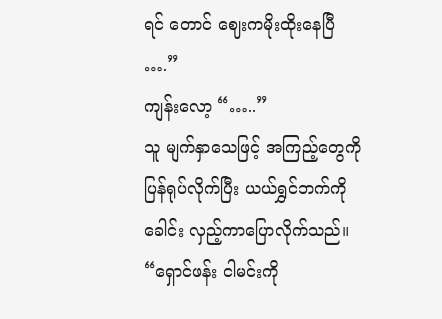ရင် တောင် ဈေးကမိုးထိုးနေပြီ ….”
ကျန်းလော့ “…..”
သူ မျက်နှာသေဖြင့် အကြည့်တွေကို ပြန်ရုပ်လိုက်ပြီး ယယ်ရွှင်ဘက်ကို ခေါင်း လှည့်ကာပြောလိုက်သည်။
“ရှောင်ဖန်း ငါမင်းကို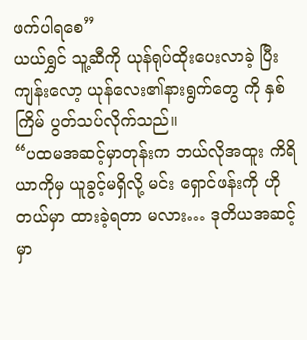ဖက်ပါရစေ”
ယယ်ရွှင် သူ့ဆီကို ယုန်ရုပ်ထိုးပေးလာခဲ့ ပြီး ကျန်းလော့ ယုန်လေး၏နားရွက်တွေ ကို နှစ်ကြိမ် ပွတ်သပ်လိုက်သည်။
“ပထမအဆင့်မှာတုန်းက ဘယ်လိုအထူး ကိရိယာကိုမှ ယူခွင့်မရှိလို့ မင်း ရှောင်ဖန်းကို ဟိုတယ်မှာ ထားခဲ့ရတာ မလား… ဒုတိယအဆင့်မှာ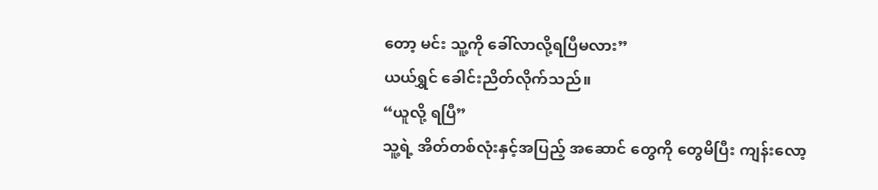တော့ မင်း သူ့ကို ခေါ်လာလို့ရပြီမလား”
ယယ်ရွှင် ခေါင်းညိတ်လိုက်သည်။
“ယူလို့ ရပြီ”
သူ့ရဲ့ အိတ်တစ်လုံးနှင့်အပြည့် အဆောင် တွေကို တွေမိပြီး ကျန်းလော့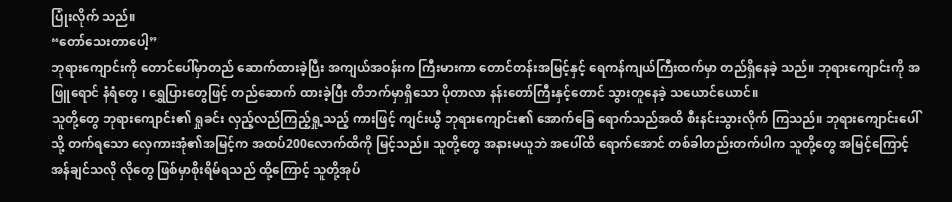ပြုံးလိုက် သည်။
“တော်သေးတာပေါ့”
ဘုရားကျောင်းကို တောင်ပေါ်မှာတည် ဆောက်ထားခဲ့ပြီး အကျယ်အဝန်းက ကြီးမားကာ တောင်တန်းအမြင့်နှင့် ရေကန်ကျယ်ကြီးထက်မှာ တည်ရှိနေခဲ့ သည်။ ဘုရားကျောင်းကို အဖြူရောင် နံရံတွေ ၊ ရွှေပြားတွေဖြင့် တည်ဆောက် ထားခဲ့ပြီး တိဘက်မှာရှိသော ပိုတာလာ နန်းတော်ကြီးနှင့်တောင် သွားတူနေခဲ့ သယောင်ယောင်။
သူတို့တွေ ဘုရားကျောင်း၏ ရှုခင်း လှည့်လည်ကြည့်ရှု့သည့် ကားဖြင့် ကျင်းယွီ ဘုရားကျောင်း၏ အောက်ခြေ ရောက်သည်အထိ စီးနင်းသွားလိုက် ကြသည်။ ဘုရားကျောင်းပေါ်သို့ တက်ရသော လှေကားအုံ၏အမြင့်က အထပ်200လောက်ထိကို မြင့်သည်။ သူတို့တွေ အနားမယူဘဲ အပေါ်ထိ ရောက်အောင် တစ်ခါတည်းတက်ပါက သူတို့တွေ အမြင့်ကြောင့် အန်ချင်သလို လိုတွေ ဖြစ်မှာစိုးရိမ်ရသည် ထို့ကြောင့် သူတို့အုပ်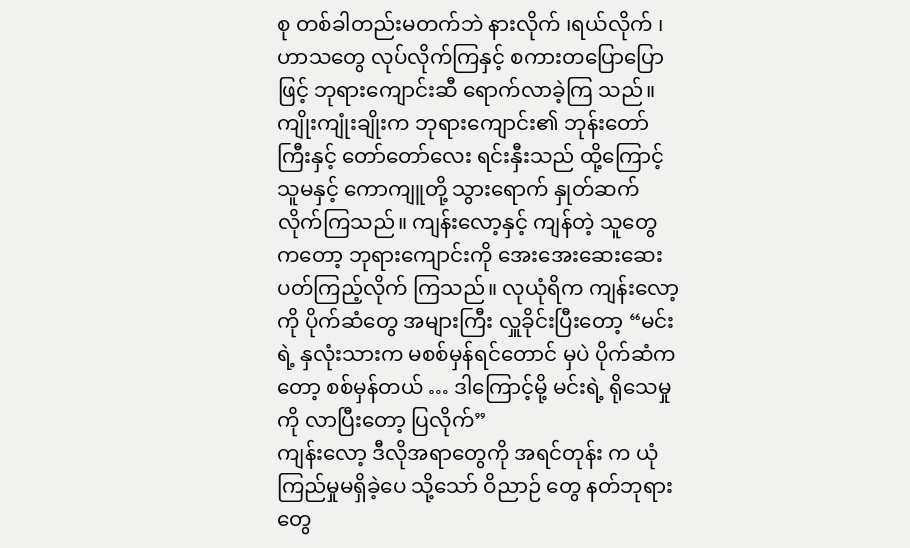စု တစ်ခါတည်းမတက်ဘဲ နားလိုက် ၊ရယ်လိုက် ၊ ဟာသတွေ လုပ်လိုက်ကြနှင့် စကားတပြောပြောဖြင့် ဘုရားကျောင်းဆီ ရောက်လာခဲ့ကြ သည်။
ကျိုးကျုံးချိုးက ဘုရားကျောင်း၏ ဘုန်းတော်ကြီးနှင့် တော်တော်လေး ရင်းနှီးသည် ထို့ကြောင့် သူမနှင့် ကောကျူတို့ သွားရောက် နှုတ်ဆက် လိုက်ကြသည်။ ကျန်းလော့နှင့် ကျန်တဲ့ သူတွေကတော့ ဘုရားကျောင်းကို အေးအေးဆေးဆေး ပတ်ကြည့်လိုက် ကြသည်။ လုယုံရိက ကျန်းလော့ကို ပိုက်ဆံတွေ အများကြီး လှူခိုင်းပြီးတော့ “မင်းရဲ့ နှလုံးသားက မစစ်မှန်ရင်တောင် မှပဲ ပိုက်ဆံကတော့ စစ်မှန်တယ် … ဒါကြောင့်မို့ မင်းရဲ့ ရိုသေမှုကို လာပြီးတော့ ပြလိုက်”
ကျန်းလော့ ဒီလိုအရာတွေကို အရင်တုန်း က ယုံကြည်မှုမရှိခဲ့ပေ သို့သော် ဝိညာဉ် တွေ နတ်ဘုရားတွေ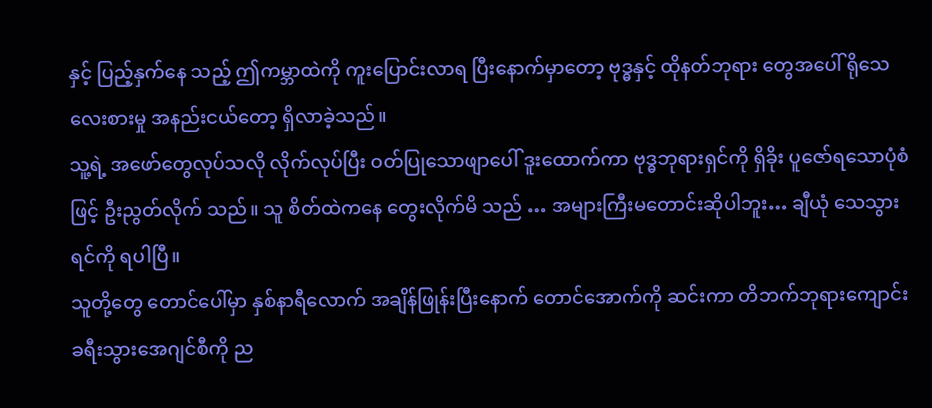နှင့် ပြည့်နှက်နေ သည့် ဤကမ္ဘာထဲကို ကူးပြောင်းလာရ ပြီးနောက်မှာတော့ ဗုဒ္ဓနှင့် ထိုနတ်ဘုရား တွေအပေါ် ရိုသေလေးစားမှု အနည်းငယ်တော့ ရှိလာခဲ့သည်။
သူ့ရဲ့ အဖော်တွေလုပ်သလို လိုက်လုပ်ပြီး ဝတ်ပြုသောဖျာပေါ် ဒူးထောက်ကာ ဗုဒ္ဓဘုရားရှင်ကို ရှိခိုး ပူဇော်ရသောပုံစံဖြင့် ဦးညွတ်လိုက် သည်။ သူ စိတ်ထဲကနေ တွေးလိုက်မိ သည် … အများကြီးမတောင်းဆိုပါဘူး… ချီယုံ သေသွားရင်ကို ရပါပြီ။
သူတို့တွေ တောင်ပေါ်မှာ နှစ်နာရီလောက် အချိန်ဖြုန်းပြီးနောက် တောင်အောက်ကို ဆင်းကာ တိဘက်ဘုရားကျောင်း ခရီးသွားအေဂျင်စီကို ည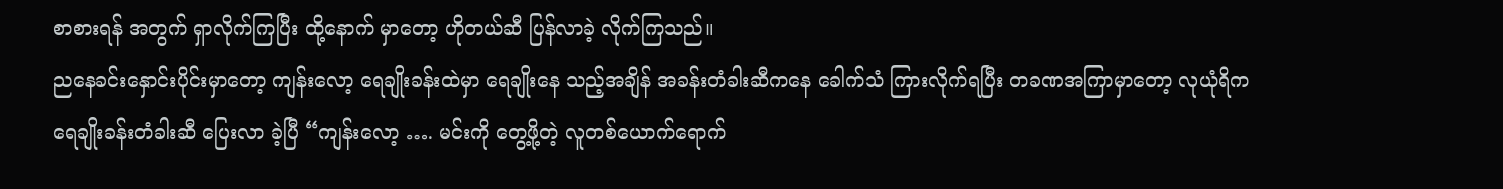စာစားရန် အတွက် ရှာလိုက်ကြပြီး ထို့နောက် မှာတော့ ဟိုတယ်ဆီ ပြန်လာခဲ့ လိုက်ကြသည်။
ညနေခင်းနှောင်းပိုင်းမှာတော့ ကျန်းလော့ ရေချိုးခန်းထဲမှာ ရေချိုးနေ သည့်အချိန် အခန်းတံခါးဆီကနေ ခေါက်သံ ကြားလိုက်ရပြီး တခဏအကြာမှာတော့ လုယုံရိက ရေချိုးခန်းတံခါးဆီ ပြေးလာ ခဲ့ပြီ “ကျန်းလော့ …. မင်းကို တွေ့ဖို့တဲ့ လူတစ်ယောက်ရောက်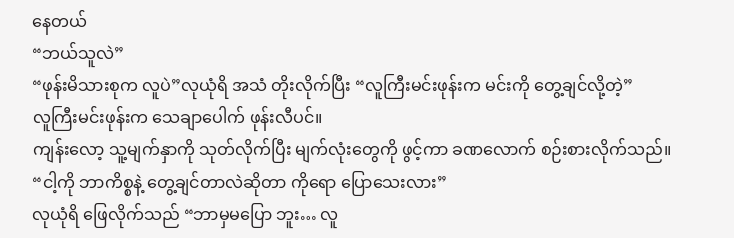နေတယ်
“ဘယ်သူလဲ”
“ဖုန်းမိသားစုက လူပဲ”လုယုံရိ အသံ တိုးလိုက်ပြီး “လူကြီးမင်းဖုန်းက မင်းကို တွေ့ချင်လို့တဲ့”
လူကြီးမင်းဖုန်းက သေချာပေါက် ဖုန်းလီပင်။
ကျန်းလော့ သူ့မျက်နှာကို သုတ်လိုက်ပြီး မျက်လုံးတွေကို ဖွင့်ကာ ခဏလောက် စဉ်းစားလိုက်သည်။
“ငါ့ကို ဘာကိစ္စနဲ့ တွေ့ချင်တာလဲဆိုတာ ကိုရော ပြောသေးလား”
လုယုံရိ ဖြေလိုက်သည် “ဘာမှမပြော ဘူး… လူ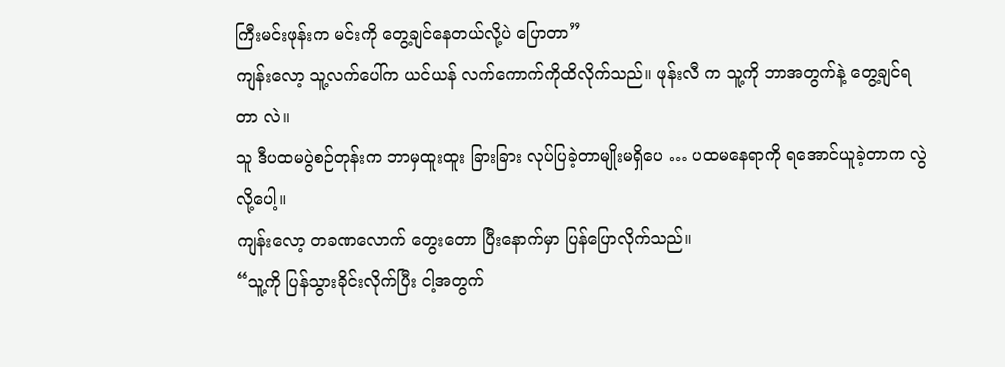ကြီးမင်းဖုန်းက မင်းကို တွေ့ချင်နေတယ်လို့ပဲ ပြောတာ”
ကျန်းလော့ သူ့လက်ပေါ်က ယင်ယန် လက်ကောက်ကိုထိလိုက်သည်။ ဖုန်းလီ က သူ့ကို ဘာအတွက်နဲ့ တွေ့ချင်ရတာ လဲ။
သူ ဒီပထမပွဲစဉ်တုန်းက ဘာမှထူးထူး ခြားခြား လုပ်ပြခဲ့တာမျိုးမရှိပေ … ပထမနေရာကို ရအောင်ယူခဲ့တာက လွဲလို့ပေါ့။
ကျန်းလော့ တခဏလောက် တွေးတော ပြီးနောက်မှာ ပြန်ပြောလိုက်သည်။
“သူ့ကို ပြန်သွားခိုင်းလိုက်ပြီး ငါ့အတွက်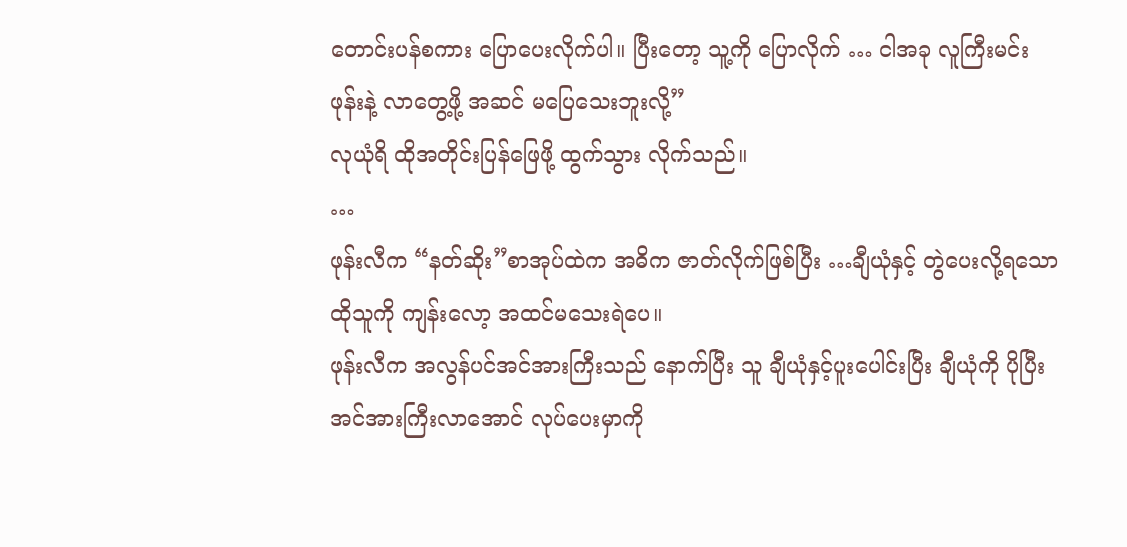တောင်းပန်စကား ပြောပေးလိုက်ပါ။ ပြီးတော့ သူ့ကို ပြောလိုက် … ငါအခု လူကြီးမင်းဖုန်းနဲ့ လာတွေ့ဖို့ အဆင် မပြေသေးဘူးလို့”
လုယုံရိ ထိုအတိုင်းပြန်ဖြေဖို့ ထွက်သွား လိုက်သည်။
…
ဖုန်းလီက “နတ်ဆိုး”စာအုပ်ထဲက အဓိက ဇာတ်လိုက်ဖြစ်ပြီး …ချီယုံနှင့် တွဲပေးလို့ရသော ထိုသူကို ကျန်းလော့ အထင်မသေးရဲပေ။
ဖုန်းလီက အလွန်ပင်အင်အားကြီးသည် နောက်ပြီး သူ ချီယုံနှင့်ပူးပေါင်းပြီး ချီယုံကို ပိုပြီးအင်အားကြီးလာအောင် လုပ်ပေးမှာကို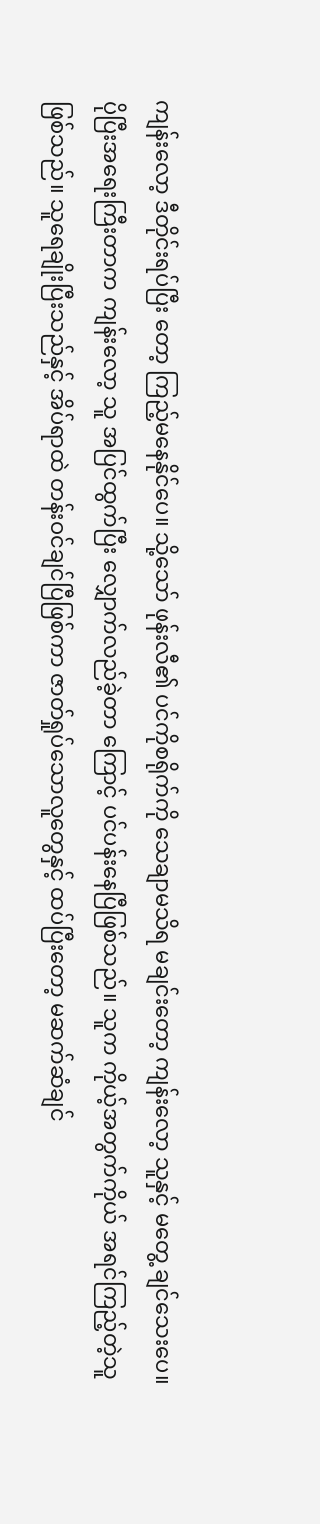ကျန်းလော့ ဒီတိုင်းရပ်ပြီး တော့ ကြည့်မနေနိုင်ပေ။ သို့သော် ဖုန်းလီ၏ ပင်ကိုစရိုက်ကို သေချာမသိရ မချင်းတော့ ကျန်းလော့ သူနှင့် မတွေ့ ချင်သေးပေ။
ပိုပြီးအရေးကြီးတာက ကျန်းလော့ သူ အပြင်ထွက်ပြီး လျှောက်လည်ခဲ့တာ ကြောင့် ပင်ပန်းနေပြီဖြစ်သည်။ သူက ကိုယ့်အတွက်ကိုယ် အရင်ကြည့်တဲ့သူ ဖြစ်သည်။ သူရေချိုးပြီးသည်နှင့် အိပ်ရာထဲ တန်းဝင်ချင်ပြီဖြစ်ကာ ဇာတ်ရှုပ်သောလူတွေနှင့် ထပ်ပြီးတော့ မဆက်ဆံချင်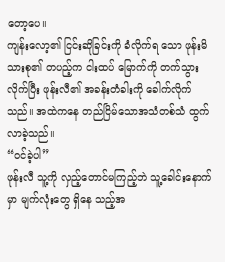တော့ပေ။
ကျန်းလော့၏ ငြင်းဆိုခြင်းကို ခံလိုက်ရ သော ဖုန်းမိသားစု၏ တပည့်က ငါးထပ် မြောက်ကို တက်သွားလိုက်ပြီး ဖုန်းလီ၏ အခန်းတံခါးကို ခေါက်လိုက်သည်။ အထဲကနေ တည်ငြိမ်သောအသံတစ်သံ ထွက်လာခဲ့သည်။
“ဝင်ခဲ့ပါ”
ဖုန်းလီ သူ့ကို လှည့်တောင်မကြည့်ဘဲ သူ့ခေါင်းနောက်မှာ မျက်လုံးတွေ ရှိနေ သည့်အ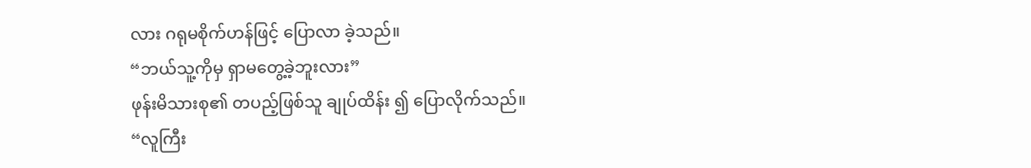လား ဂရုမစိုက်ဟန်ဖြင့် ပြောလာ ခဲ့သည်။
“ဘယ်သူ့ကိုမှ ရှာမတွေ့ခဲ့ဘူးလား”
ဖုန်းမိသားစု၏ တပည့်ဖြစ်သူ ချုပ်ထိန်း ၍ ပြောလိုက်သည်။
“လူကြီး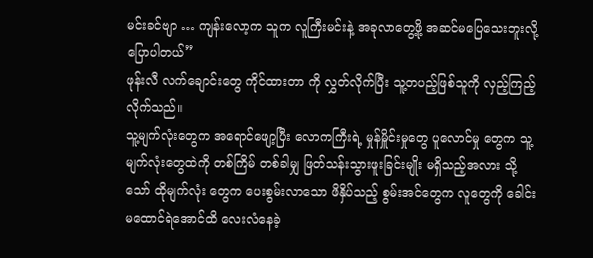မင်းခင်ဗျာ … ကျန်းလော့က သူက လူကြီးမင်းနဲ့ အခုလာတွေ့ဖို့ အဆင်မပြေသေးဘူးလို့ ပြောပါတယ်”
ဖုန်းလီ လက်ချောင်းတွေ ကိုင်ထားတာ ကို လွှတ်လိုက်ပြီး သူ့တပည့်ဖြစ်သူကို လှည့်ကြည့်လိုက်သည်။
သူ့မျက်လုံးတွေက အရောင်ဖျော့ပြီး လောကကြီးရဲ့ မှုန်မှိူင်းမှုတွေ ပူလောင်မှု တွေက သူ့မျက်လုံးတွေထဲကို တစ်ကြိမ် တစ်ခါမျှ ဖြတ်သန်းသွားဖူးခြင်းမျိုး မရှိသည့်အလား သို့သော် ထိုမျက်လုံး တွေက ပေးစွမ်းလာသော ဖိနှိပ်သည့် စွမ်းအင်တွေက လူတွေကို ခေါင်း မထောင်ရဲအောင်ထိ လေးလံနေခဲ့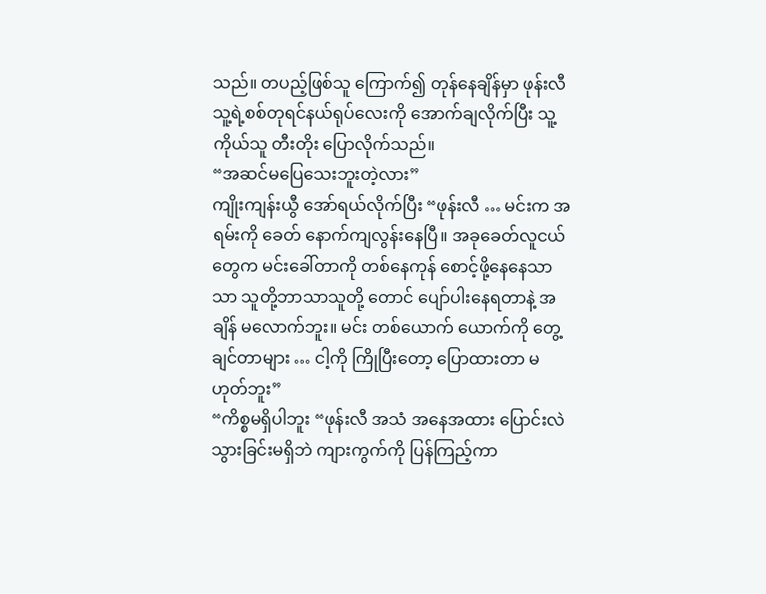သည်။ တပည့်ဖြစ်သူ ကြောက်၍ တုန်နေချိန်မှာ ဖုန်းလီ သူ့ရဲ့စစ်တုရင်နယ်ရုပ်လေးကို အောက်ချလိုက်ပြီး သူ့ကိုယ်သူ တီးတိုး ပြောလိုက်သည်။
“အဆင်မပြေသေးဘူးတဲ့လား”
ကျိုးကျန်းယွီ အော်ရယ်လိုက်ပြီး “ဖုန်းလီ … မင်းက အရမ်းကို ခေတ် နောက်ကျလွန်းနေပြီ။ အခုခေတ်လူငယ် တွေက မင်းခေါ်တာကို တစ်နေကုန် စောင့်ဖို့နေနေသာသာ သူတို့ဘာသာသူတို့ တောင် ပျော်ပါးနေရတာနဲ့ အချိန် မလောက်ဘူး။ မင်း တစ်ယောက် ယောက်ကို တွေ့ချင်တာများ … ငါ့ကို ကြိုပြီးတော့ ပြောထားတာ မဟုတ်ဘူး”
“ကိစ္စမရှိပါဘူး “ဖုန်းလီ အသံ အနေအထား ပြောင်းလဲသွားခြင်းမရှိဘဲ ကျားကွက်ကို ပြန်ကြည့်ကာ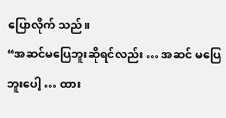ပြောလိုက် သည်။
“အဆင်မပြေဘူးဆိုရင်လည်း … အဆင် မပြေဘူးပေါ့ … ထား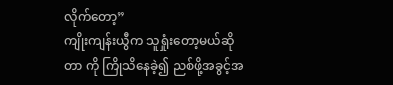လိုက်တော့”
ကျိုးကျန်းယွီက သူရှုံးတော့မယ်ဆိုတာ ကို ကြိုသိနေခဲ့၍ ညစ်ဖို့အခွင့်အ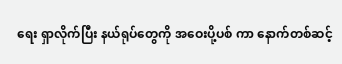ရေး ရှာလိုက်ပြီး နယ်ရုပ်တွေကို အဝေးပို့ပစ် ကာ နောက်တစ်ဆင့်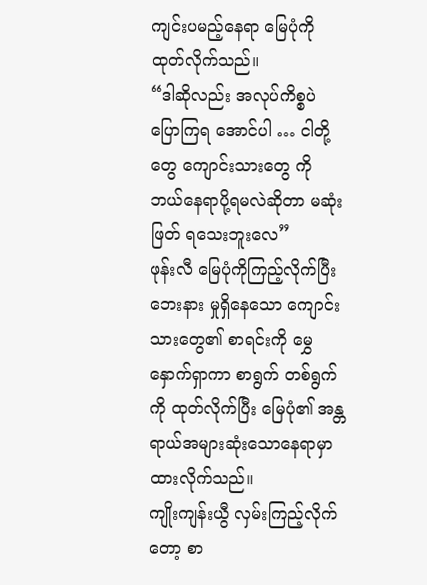ကျင်းပမည့်နေရာ မြေပုံကို ထုတ်လိုက်သည်။
“ဒါဆိုလည်း အလုပ်ကိစ္စပဲ ပြောကြရ အောင်ပါ … ငါတို့တွေ ကျောင်းသားတွေ ကို ဘယ်နေရာပို့ရမလဲဆိုတာ မဆုံးဖြတ် ရသေးဘူးလေ”
ဖုန်းလီ မြေပုံကိုကြည့်လိုက်ပြီး ဘေးနား မှုရှိနေသော ကျောင်းသားတွေ၏ စာရင်းကို မွှေနှောက်ရှာကာ စာရွက် တစ်ရွက်ကို ထုတ်လိုက်ပြီး မြေပုံ၏ အန္တရာယ်အများဆုံးသောနေရာမှာ ထားလိုက်သည်။
ကျိုးကျန်းယွီ လှမ်းကြည့်လိုက်တော့ စာ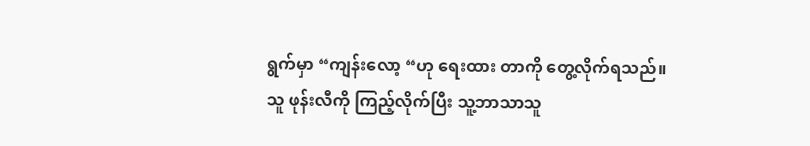ရွက်မှာ “ကျန်းလော့ “ဟု ရေးထား တာကို တွေ့လိုက်ရသည်။
သူ ဖုန်းလီကို ကြည့်လိုက်ပြီး သူ့ဘာသာသူ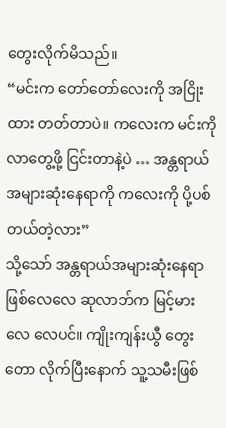တွေးလိုက်မိသည်။
“မင်းက တော်တော်လေးကို အငြိုးထား တတ်တာပဲ။ ကလေးက မင်းကို လာတွေ့ဖို့ ငြင်းတာနဲ့ပဲ … အန္တရာယ် အများဆုံးနေရာကို ကလေးကို ပို့ပစ် တယ်တဲ့လား”
သို့သော် အန္တရာယ်အများဆုံးနေရာ ဖြစ်လေလေ ဆုလာဘ်က မြင့်မားလေ လေပင်။ ကျိုးကျန်းယွီ တွေးတော လိုက်ပြီးနောက် သူ့သမီးဖြစ်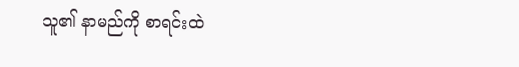သူ၏ နာမည်ကို စာရင်းထဲ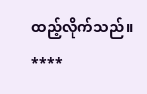ထည့်လိုက်သည်။
****